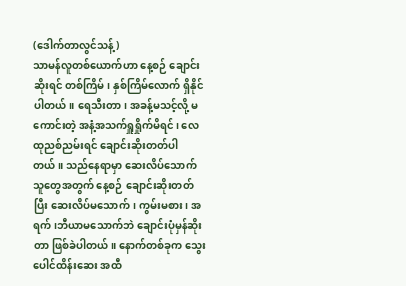(ဒေါက်တာလွင်သန့်)
သာမန်လူတစ်ယောက်ဟာ နေ့စဉ် ချောင်းဆိုးရင် တစ်ကြိမ်၊ နှစ်ကြိမ်လောက် ရှိနိုင်ပါတယ်။ ရေသီးတာ၊ အခန့်မသင့်လို့ မကောင်းတဲ့ အနံ့အသက်ရှူရှိုက်မိရင်၊ လေထုညစ်ညမ်းရင် ချောင်းဆိုးတတ်ပါတယ်။ သည်နေရာမှာ ဆေးလိပ်သောက်သူတွေအတွက် နေ့စဉ် ချောင်းဆိုးတတ်ပြီး ဆေးလိပ်မသောက်၊ ကွမ်းမစား၊ အရက်၊ဘီယာမသောက်ဘဲ ချောင်းပုံမှန်ဆိုးတာ ဖြစ်ခဲပါတယ်။ နောက်တစ်ခုက သွေးပေါင်ထိန်းဆေး အထီ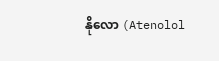နိုလော (Atenolol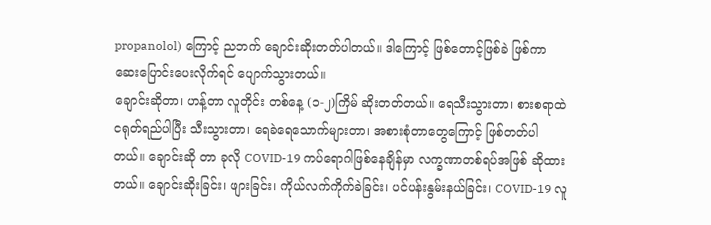propanolol) ကြောင့် ညဘက် ချောင်းဆိုးတတ်ပါတယ်။ ဒါကြောင့် ဖြစ်တောင့်ဖြစ်ခဲ ဖြစ်ကာ ဆေးပြောင်းပေးလိုက်ရင် ပျောက်သွားတယ်။
ချောင်းဆိုတာ၊ ဟန့်တာ လူတိုင်း တစ်နေ့ (၁-၂)ကြိမ် ဆိုးတတ်တယ်။ ရေသီးသွားတာ၊ စားစရာထဲ ငရုတ်ရည်ပါပြီး သီးသွားတာ၊ ရေခဲရေသောက်များတာ၊ အစားစုံတာတွေကြောင့် ဖြစ်တတ်ပါတယ်။ ချောင်းဆို တာ ခုလို COVID-19 ကပ်ရောဂါဖြစ်နေချိန်မှာ လက္ခဏာတစ်ရပ်အဖြစ် ဆိုထားတယ်။ ချောင်းဆိုးခြင်း၊ ဖျားခြင်း၊ ကိုယ်လက်ကိုက်ခဲခြင်း၊ ပင်ပန်းနွမ်းနယ်ခြင်း၊ COVID-19 လူ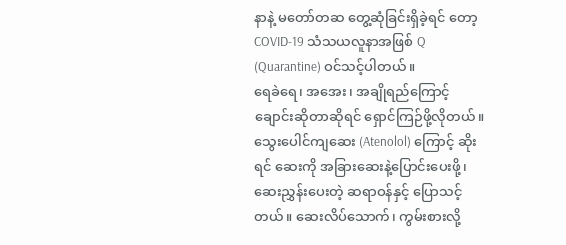နာနဲ့ မတော်တဆ တွေ့ဆုံခြင်းရှိခဲ့ရင် တော့ COVID-19 သံသယလူနာအဖြစ် Q (Quarantine) ဝင်သင့်ပါတယ်။
ရေခဲရေ၊ အအေး၊ အချိုရည်ကြောင့် ချောင်းဆိုတာဆိုရင် ရှောင်ကြဉ်ဖို့လိုတယ်။ သွေးပေါင်ကျဆေး (Atenolol) ကြောင့် ဆိုးရင် ဆေးကို အခြားဆေးနဲ့ပြောင်းပေးဖို့၊ ဆေးညွှန်းပေးတဲ့ ဆရာဝန်နှင့် ပြောသင့်တယ်။ ဆေးလိပ်သောက်၊ ကွမ်းစားလို့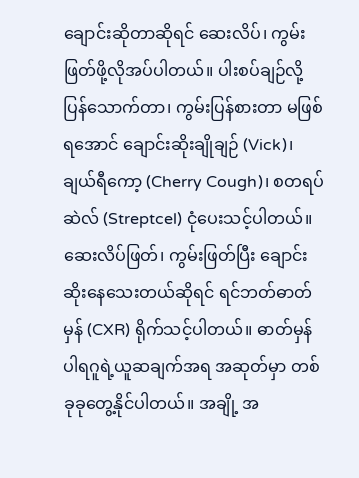ချောင်းဆိုတာဆိုရင် ဆေးလိပ်၊ ကွမ်းဖြတ်ဖို့လိုအပ်ပါတယ်။ ပါးစပ်ချဉ်လို့ ပြန်သောက်တာ၊ ကွမ်းပြန်စားတာ မဖြစ်ရအောင် ချောင်းဆိုးချိုချဉ် (Vick)၊ ချယ်ရီကော့ (Cherry Cough)၊ စတရပ်ဆဲလ် (Streptcel) ငုံပေးသင့်ပါတယ်။
ဆေးလိပ်ဖြတ်၊ ကွမ်းဖြတ်ပြီး ချောင်းဆိုးနေသေးတယ်ဆိုရင် ရင်ဘတ်ဓာတ်မှန် (CXR) ရိုက်သင့်ပါတယ်။ ဓာတ်မှန်ပါရဂူရဲ့ယူဆချက်အရ အဆုတ်မှာ တစ်ခုခုတွေ့နိုင်ပါတယ်။ အချို့ အ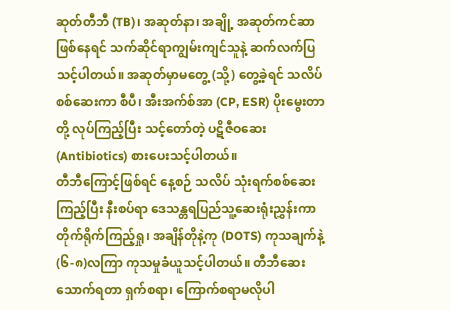ဆုတ်တီဘီ (TB)၊ အဆုတ်နာ၊ အချို့ အဆုတ်ကင်ဆာဖြစ်နေရင် သက်ဆိုင်ရာကျွမ်းကျင်သူနဲ့ ဆက်လက်ပြသင့်ပါတယ်။ အဆုတ်မှာမတွေ့ (သို့) တွေ့ခဲ့ရင် သလိပ်စစ်ဆေးကာ စီပီ၊ အီးအက်စ်အာ (CP, ESR) ပိုးမွေးတာတို့ လုပ်ကြည့်ပြီး သင့်တော်တဲ့ ပဋိဇီဝဆေး (Antibiotics) စားပေးသင့်ပါတယ်။
တီဘီကြောင့်ဖြစ်ရင် နေ့စဉ် သလိပ် သုံးရက်စစ်ဆေးကြည့်ပြီး နီးစပ်ရာ ဒေသန္တရပြည်သူ့ဆေးရုံးညွှန်းကာ တိုက်ရိုက်ကြည့်ရှု၊ အချိန်တိုနဲ့ကု (DOTS) ကုသချက်နဲ့ (၆-၈)လကြာ ကုသမှုခံယူသင့်ပါတယ်။ တီဘီဆေး သောက်ရတာ ရှက်စရာ၊ ကြောက်စရာမလိုပါ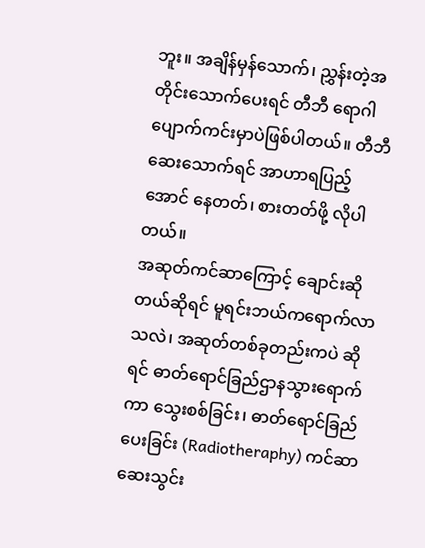ဘူး။ အချိန်မှန်သောက်၊ ညွှန်းတဲ့အတိုင်းသောက်ပေးရင် တီဘီ ရောဂါ ပျောက်ကင်းမှာပဲဖြစ်ပါတယ်။ တီဘီဆေးသောက်ရင် အာဟာရပြည့်အောင် နေတတ်၊ စားတတ်ဖို့ လိုပါတယ်။
အဆုတ်ကင်ဆာကြောင့် ချောင်းဆိုတယ်ဆိုရင် မူရင်းဘယ်ကရောက်လာသလဲ၊ အဆုတ်တစ်ခုတည်းကပဲ ဆိုရင် ဓာတ်ရောင်ခြည်ဌာနသွားရောက်ကာ သွေးစစ်ခြင်း၊ ဓာတ်ရောင်ခြည်ပေးခြင်း (Radiotheraphy) ကင်ဆာဆေးသွင်း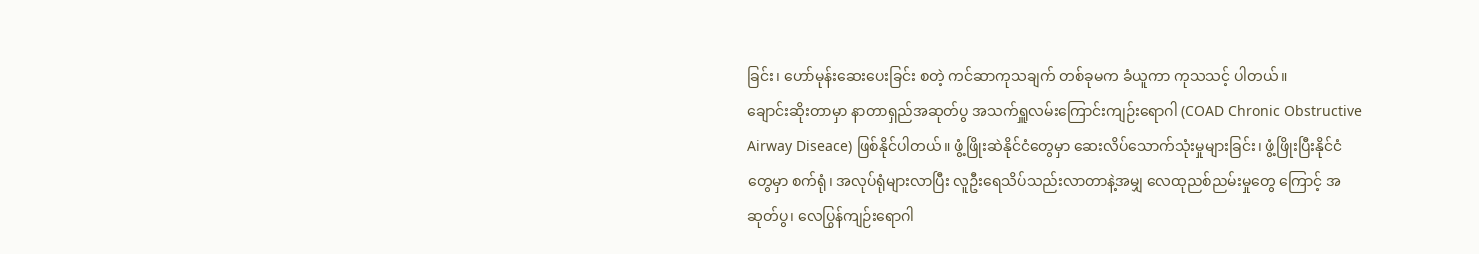ခြင်း၊ ဟော်မုန်းဆေးပေးခြင်း စတဲ့ ကင်ဆာကုသချက် တစ်ခုမက ခံယူကာ ကုသသင့် ပါတယ်။
ချောင်းဆိုးတာမှာ နာတာရှည်အဆုတ်ပွ အသက်ရှူလမ်းကြောင်းကျဉ်းရောဂါ (COAD Chronic Obstructive Airway Diseace) ဖြစ်နိုင်ပါတယ်။ ဖွံ့ဖြိုးဆဲနိုင်ငံတွေမှာ ဆေးလိပ်သောက်သုံးမှုများခြင်း၊ ဖွံ့ဖြိုးပြီးနိုင်ငံတွေမှာ စက်ရုံ၊ အလုပ်ရုံများလာပြီး လူဦးရေသိပ်သည်းလာတာနဲ့အမျှ လေထုညစ်ညမ်းမှုတွေ ကြောင့် အဆုတ်ပွ၊ လေပြွန်ကျဉ်းရောဂါ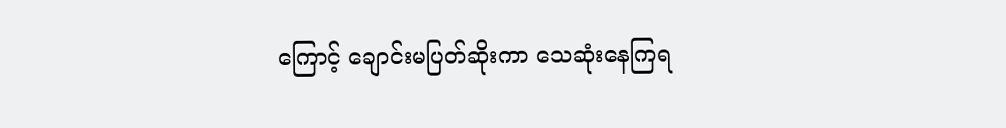ကြောင့် ချောင်းမပြတ်ဆိုးကာ သေဆုံးနေကြရ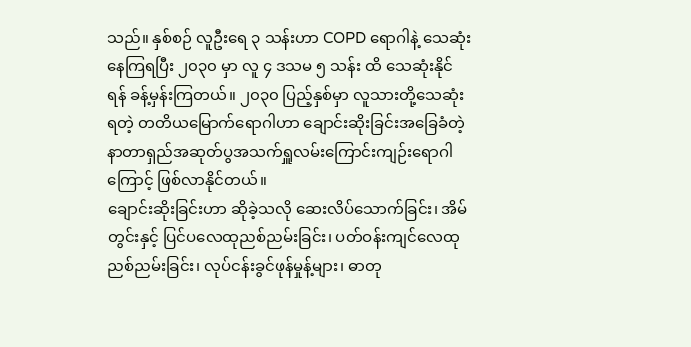သည်။ နှစ်စဉ် လူဦးရေ ၃ သန်းဟာ COPD ရောဂါနဲ့ သေဆုံးနေကြရပြီး ၂၀၃၀ မှာ လူ ၄ ဒသမ ၅ သန်း ထိ သေဆုံးနိုင်ရန် ခန့်မှန်းကြတယ်။ ၂၀၃၀ ပြည့်နှစ်မှာ လူသားတို့သေဆုံးရတဲ့ တတိယမြောက်ရောဂါဟာ ချောင်းဆိုးခြင်းအခြေခံတဲ့ နာတာရှည်အဆုတ်ပွအသက်ရှူလမ်းကြောင်းကျဉ်းရောဂါကြောင့် ဖြစ်လာနိုင်တယ်။
ချောင်းဆိုးခြင်းဟာ ဆိုခဲ့သလို ဆေးလိပ်သောက်ခြင်း၊ အိမ်တွင်းနှင့် ပြင်ပလေထုညစ်ညမ်းခြင်း၊ ပတ်ဝန်းကျင်လေထုညစ်ညမ်းခြင်း၊ လုပ်ငန်းခွင်ဖုန်မှုန့်များ၊ ဓာတု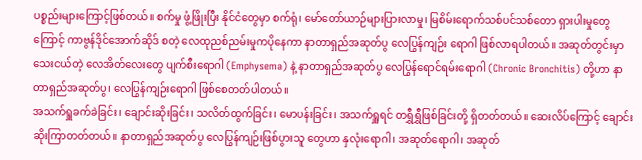ပစ္စည်းများကြောင့်ဖြစ်တယ်။ စက်မှု ဖွံ့ဖြိုးပြီး နိုင်ငံတွေမှာ စက်ရုံ၊ မော်တော်ယာဉ်များပြားလာမှု၊ မြစိမ်းရောက်သစ်ပင်သစ်တော ရှားပါးမှုတွေ ကြောင့် ကာဗွန်ဒိုင်အောက်ဆိုဒ် စတဲ့ လေထုညစ်ညမ်းမှုကပိုနေကာ နာတာရှည်အဆုတ်ပွ လေပြွန်ကျဉ်း ရောဂါ ဖြစ်လာရပါတယ်။ အဆုတ်တွင်းမှာ သေးငယ်တဲ့ လေအိတ်လေးတွေ ပျက်စီးရောဂါ (Emphysema) နဲ့ နာတာရှည်အဆုတ်ပွ လေပြွန်ရောင်ရမ်းရောဂါ (Chronic Bronchitis) တို့ဟာ နာတာရှည်အဆုတ်ပွ၊ လေပြွန်ကျဉ်းရောဂါ ဖြစ်စေတတ်ပါတယ်။
အသက်ရှူခက်ခဲခြင်း၊ ချောင်းဆိုးခြင်း၊ သလိတ်ထွက်ခြင်း၊ မောပန်းခြင်း၊ အသက်ရှူရင် တရွှီရွှီဖြစ်ခြင်းတို့ ရှိတတ်တယ်။ ဆေးလိပ်ကြောင့် ချောင်းဆိုးကြာတတ်တယ်။ နာတာရှည်အဆုတ်ပွ လေပြွန်ကျဉ်းဖြစ်ပွားသူ တွေဟာ နှလုံးရောဂါ၊ အဆုတ်ရောဂါ၊ အဆုတ်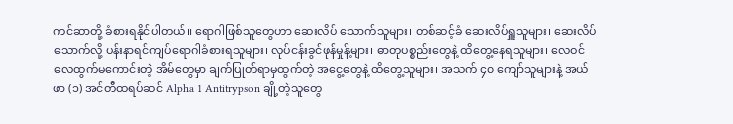ကင်ဆာတို့ ခံစားရနိုင်ပါတယ်။ ရောဂါဖြစ်သူတွေဟာ ဆေးလိပ် သောက်သူများ၊ တစ်ဆင့်ခံ ဆေးလိပ်ရှူသူများ၊ ဆေးလိပ်သောက်လို့ ပန်းနာရင်ကျပ်ရောဂါခံစားရသူများ၊ လုပ်ငန်းခွင်ဖုန်မှုန့်များ၊ ဓာတုပစ္စည်းတွေနဲ့ ထိတွေ့နေရသူများ၊ လေဝင်လေထွက်မကောင်းတဲ့ အိမ်တွေမှာ ချက်ပြုတ်ရာမှထွက်တဲ့ အငွေ့တွေနဲ့ ထိတွေ့သူများ၊ အသက် ၄၀ ကျော်သူများနဲ့ အယ်ဖာ (၁) အင်တီထရပ်ဆင် Alpha 1 Antitrypson ချို့တဲ့သူတွေ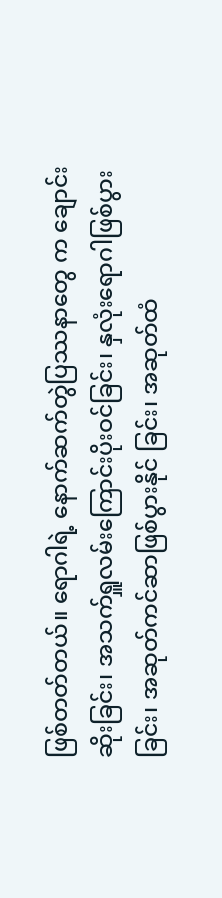ဖြစ်တတ်တယ်။ ရောဂါရဲ့ နောက်ဆက်တွဲပြဿနာတွေ က ချောင်းဆိုးခြင်း၊ အသက်ရှူလမ်းကြောင်းပိုးဝင်ခြင်း၊ နှလုံးရောဂါဖြစ်ပွားခြင်း၊ အဆုတ်ကင်ဆာဖြစ်ပွားနိုင် ခြင်း၊ အဆုတ်ထံ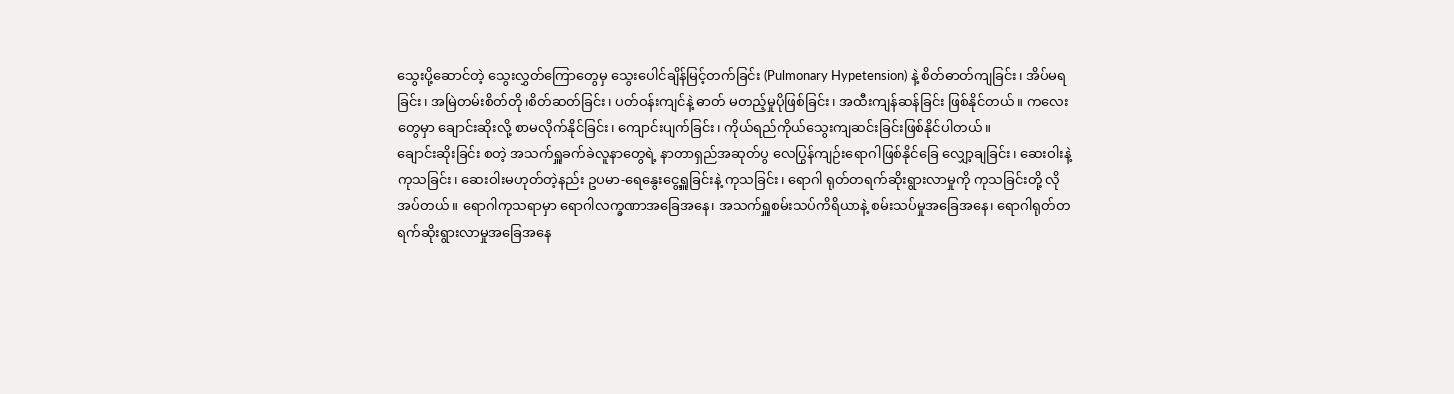သွေးပို့ဆောင်တဲ့ သွေးလွှတ်ကြောတွေမှ သွေးပေါင်ချိန်မြင့်တက်ခြင်း (Pulmonary Hypetension) နဲ့ စိတ်ဓာတ်ကျခြင်း၊ အိပ်မရခြင်း၊ အမြဲတမ်းစိတ်တို၊စိတ်ဆတ်ခြင်း၊ ပတ်ဝန်းကျင်နဲ့ ဓာတ် မတည့်မှုပိုဖြစ်ခြင်း၊ အထီးကျန်ဆန်ခြင်း ဖြစ်နိုင်တယ်။ ကလေးတွေမှာ ချောင်းဆိုးလို့ စာမလိုက်နိုင်ခြင်း၊ ကျောင်းပျက်ခြင်း၊ ကိုယ်ရည်ကိုယ်သွေးကျဆင်းခြင်းဖြစ်နိုင်ပါတယ်။
ချောင်းဆိုးခြင်း စတဲ့ အသက်ရှူခက်ခဲလူနာတွေရဲ့ နာတာရှည်အဆုတ်ပွ လေပြွန်ကျဉ်းရောဂါဖြစ်နိုင်ခြေ လျှော့ချခြင်း၊ ဆေးဝါးနဲ့ကုသခြင်း၊ ဆေးဝါးမဟုတ်တဲ့နည်း ဥပမာ-ရေနွေးငွေ့ရှူခြင်းနဲ့ ကုသခြင်း၊ ရောဂါ ရုတ်တရက်ဆိုးရွားလာမှုကို ကုသခြင်းတို့ လိုအပ်တယ်။ ရောဂါကုသရာမှာ ရောဂါလက္ခဏာအခြေအနေ၊ အသက်ရှူစမ်းသပ်ကိရိယာနဲ့ စမ်းသပ်မှုအခြေအနေ၊ ရောဂါရုတ်တရက်ဆိုးရွားလာမှုအခြေအနေ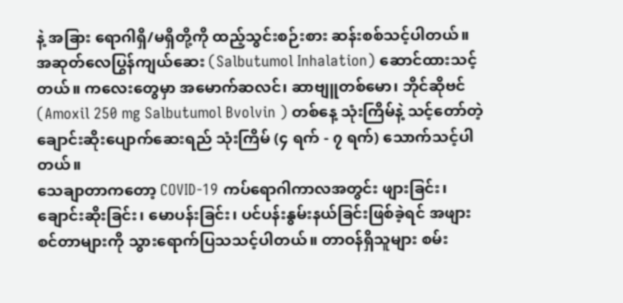နဲ့ အခြား ရောဂါရှိ/မရှိတို့ကို ထည့်သွင်းစဉ်းစား ဆန်းစစ်သင့်ပါတယ်။ အဆုတ်လေပြွန်ကျယ်ဆေး (Salbutumol Inhalation) ဆောင်ထားသင့်တယ်။ ကလေးတွေမှာ အမောက်ဆလင်၊ ဆာဗျူတစ်မော၊ ဘိုင်ဆိုဗင် (Amoxil 250 mg Salbutumol Bvolvin ) တစ်နေ့ သုံးကြိမ်နဲ့ သင့်တော်တဲ့ ချောင်းဆိုးပျောက်ဆေးရည် သုံးကြိမ် (၄ ရက် - ၇ ရက်) သောက်သင့်ပါတယ်။
သေချာတာကတော့ COVID-19 ကပ်ရောဂါကာလအတွင်း ဖျားခြင်း၊ ချောင်းဆိုးခြင်း၊ မောပန်းခြင်း၊ ပင်ပန်းနွမ်းနယ်ခြင်းဖြစ်ခဲ့ရင် အဖျားစင်တာများကို သွားရောက်ပြသသင့်ပါတယ်။ တာဝန်ရှိသူများ စမ်း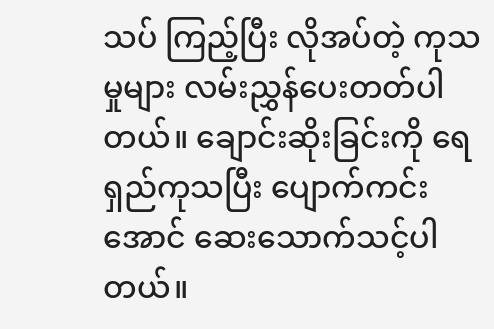သပ် ကြည့်ပြီး လိုအပ်တဲ့ ကုသမှုများ လမ်းညွှန်ပေးတတ်ပါတယ်။ ချောင်းဆိုးခြင်းကို ရေရှည်ကုသပြီး ပျောက်ကင်းအောင် ဆေးသောက်သင့်ပါတယ်။